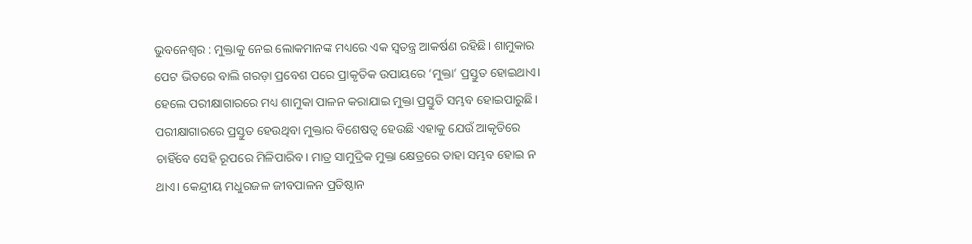ଭୁବନେଶ୍ବର : ମୁକ୍ତାକୁ ନେଇ ଲୋକମାନଙ୍କ ମଧ୍ୟରେ ଏକ ସ୍ବତନ୍ତ୍ର ଆକର୍ଷଣ ରହିଛି। ଶାମୁକାର ପେଟ ଭିତରେ ବାଲି ଗରଡ଼ା ପ୍ରବେଶ ପରେ ପ୍ରାକୃତିକ ଉପାୟରେ ‘ମୁକ୍ତା’ ପ୍ରସ୍ତୁତ ହୋଇଥାଏ। ହେଲେ ପରୀକ୍ଷାଗାରରେ ମଧ୍ୟ ଶାମୁକା ପାଳନ କରାଯାଇ ମୁକ୍ତା ପ୍ରସ୍ତୁତି ସମ୍ଭବ ହୋଇପାରୁଛି। ପରୀକ୍ଷାଗାରରେ ପ୍ରସ୍ତୁତ ହେଉଥିବା ମୁକ୍ତାର ବିଶେଷତ୍ବ ହେଉଛି ଏହାକୁ ଯେଉଁ ଆକୃତିରେ ଚାହିଁବେ ସେହି ରୂପରେ ମିଳିପାରିବ। ମାତ୍ର ସାମୁଦ୍ରିକ ମୁକ୍ତା କ୍ଷେତ୍ରରେ ତାହା ସମ୍ଭବ ହୋଇ ନ ଥାଏ। କେନ୍ଦ୍ରୀୟ ମଧୁରଜଳ ଜୀବପାଳନ ପ୍ରତିଷ୍ଠାନ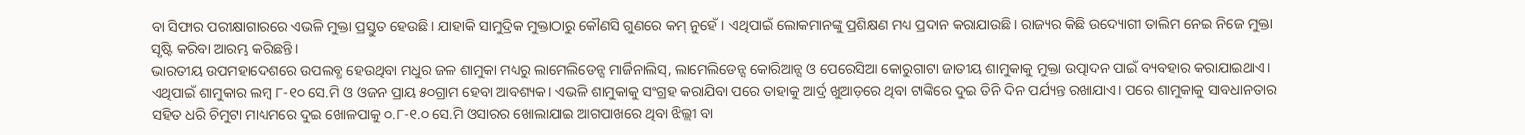ବା ସିଫାର ପରୀକ୍ଷାଗାରରେ ଏଭଳି ମୁକ୍ତା ପ୍ରସ୍ତୁତ ହେଉଛି। ଯାହାକି ସାମୁଦ୍ରିକ ମୁକ୍ତାଠାରୁ କୌଣସି ଗୁଣରେ କମ୍ ନୁହେଁ। ଏଥିପାଇଁ ଲୋକମାନଙ୍କୁ ପ୍ରଶିକ୍ଷଣ ମଧ୍ୟ ପ୍ରଦାନ କରାଯାଉଛି। ରାଜ୍ୟର କିଛି ଉଦ୍ୟୋଗୀ ତାଲିମ ନେଇ ନିଜେ ମୁକ୍ତା ସୃଷ୍ଟି କରିବା ଆରମ୍ଭ କରିଛନ୍ତି।
ଭାରତୀୟ ଉପମହାଦେଶରେ ଉପଲବ୍ଧ ହେଉଥିବା ମଧୁର ଜଳ ଶାମୁକା ମଧ୍ୟରୁ ଲାମେଲିଡେନ୍ସ ମାର୍ଜିନାଲିସ୍, ଲାମେଲିଡେନ୍ସ କୋରିଆନ୍ସ ଓ ପେରେସିଆ କୋରୁଗାଟା ଜାତୀୟ ଶାମୁକାକୁ ମୁକ୍ତା ଉତ୍ପାଦନ ପାଇଁ ବ୍ୟବହାର କରାଯାଇଥାଏ। ଏଥିପାଇଁ ଶାମୁକାର ଲମ୍ବ ୮-୧୦ ସେ.ମି ଓ ଓଜନ ପ୍ରାୟ ୫୦ଗ୍ରାମ ହେବା ଆବଶ୍ୟକ। ଏଭଳି ଶାମୁକାକୁ ସଂଗ୍ରହ କରାଯିବା ପରେ ତାହାକୁ ଆର୍ଦ୍ର ଖୁଆଡ଼ରେ ଥିବା ଟାଙ୍କିରେ ଦୁଇ ତିନି ଦିନ ପର୍ଯ୍ୟନ୍ତ ରଖାଯାଏ। ପରେ ଶାମୁକାକୁ ସାବଧାନତାର ସହିତ ଧରି ଚିମୁଟା ମାଧ୍ୟମରେ ଦୁଇ ଖୋଳପାକୁ ୦.୮-୧.୦ ସେ.ମି ଓସାରର ଖୋଲାଯାଇ ଆଗପାଖରେ ଥିବା ଝିଲ୍ଲୀ ବା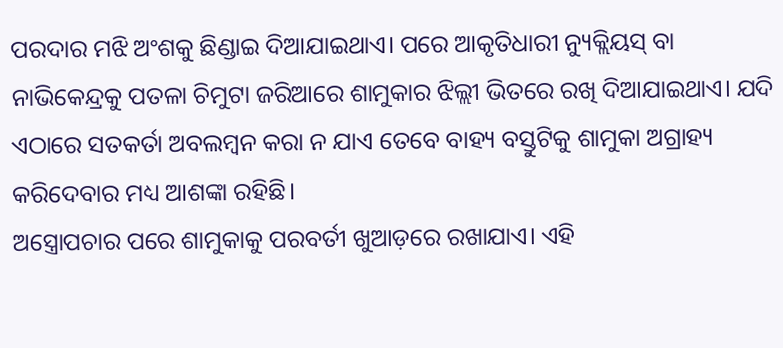ପରଦାର ମଝି ଅଂଶକୁ ଛିଣ୍ଡାଇ ଦିଆଯାଇଥାଏ। ପରେ ଆକୃତିଧାରୀ ନ୍ୟୁକ୍ଲିୟସ୍ ବା ନାଭିକେନ୍ଦ୍ରକୁ ପତଳା ଚିମୁଟା ଜରିଆରେ ଶାମୁକାର ଝିଲ୍ଲୀ ଭିତରେ ରଖି ଦିଆଯାଇଥାଏ। ଯଦି ଏଠାରେ ସତକର୍ତା ଅବଲମ୍ବନ କରା ନ ଯାଏ ତେବେ ବାହ୍ୟ ବସ୍ତୁଟିକୁ ଶାମୁକା ଅଗ୍ରାହ୍ୟ କରିଦେବାର ମଧ୍ୟ ଆଶଙ୍କା ରହିଛି।
ଅସ୍ତ୍ରୋପଚାର ପରେ ଶାମୁକାକୁ ପରବର୍ତୀ ଖୁଆଡ଼ରେ ରଖାଯାଏ। ଏହି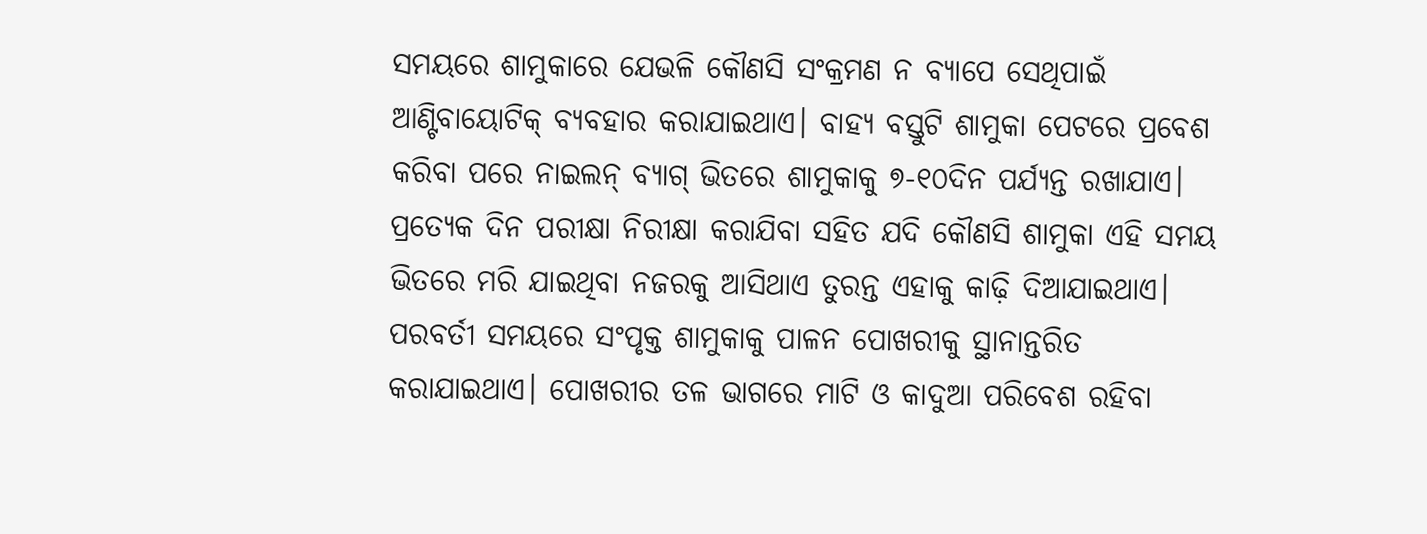ସମୟରେ ଶାମୁକାରେ ଯେଭଳି କୌଣସି ସଂକ୍ରମଣ ନ ବ୍ୟାପେ ସେଥିପାଇଁ ଆଣ୍ଟିବାୟୋଟିକ୍ ବ୍ୟବହାର କରାଯାଇଥାଏ। ବାହ୍ୟ ବସ୍ତୁଟି ଶାମୁକା ପେଟରେ ପ୍ରବେଶ କରିବା ପରେ ନାଇଲନ୍ ବ୍ୟାଗ୍ ଭିତରେ ଶାମୁକାକୁ ୭-୧୦ଦିନ ପର୍ଯ୍ୟନ୍ତ ରଖାଯାଏ। ପ୍ରତ୍ୟେକ ଦିନ ପରୀକ୍ଷା ନିରୀକ୍ଷା କରାଯିବା ସହିତ ଯଦି କୌଣସି ଶାମୁକା ଏହି ସମୟ ଭିତରେ ମରି ଯାଇଥିବା ନଜରକୁ ଆସିଥାଏ ତୁରନ୍ତ ଏହାକୁ କାଢ଼ି ଦିଆଯାଇଥାଏ। ପରବର୍ତୀ ସମୟରେ ସଂପୃକ୍ତ ଶାମୁକାକୁ ପାଳନ ପୋଖରୀକୁ ସ୍ଥାନାନ୍ତରିତ କରାଯାଇଥାଏ। ପୋଖରୀର ତଳ ଭାଗରେ ମାଟି ଓ କାଦୁଆ ପରିବେଶ ରହିବା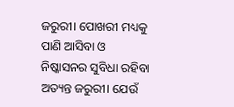ଜରୁରୀ। ପୋଖରୀ ମଧ୍ୟକୁ ପାଣି ଆସିବା ଓ ନିଷ୍କାସନର ସୁବିଧା ରହିବା ଅତ୍ୟନ୍ତ ଜରୁରୀ। ଯେଉଁ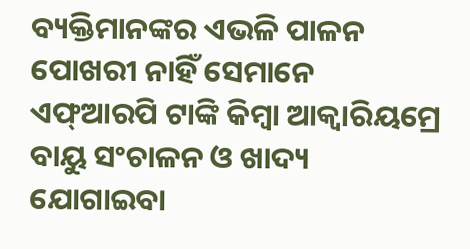ବ୍ୟକ୍ତିମାନଙ୍କର ଏଭଳି ପାଳନ ପୋଖରୀ ନାହିଁ ସେମାନେ ଏଫ୍ଆରପି ଟାଙ୍କି କିମ୍ବା ଆକ୍ବାରିୟମ୍ରେ ବାୟୁ ସଂଚାଳନ ଓ ଖାଦ୍ୟ ଯୋଗାଇବା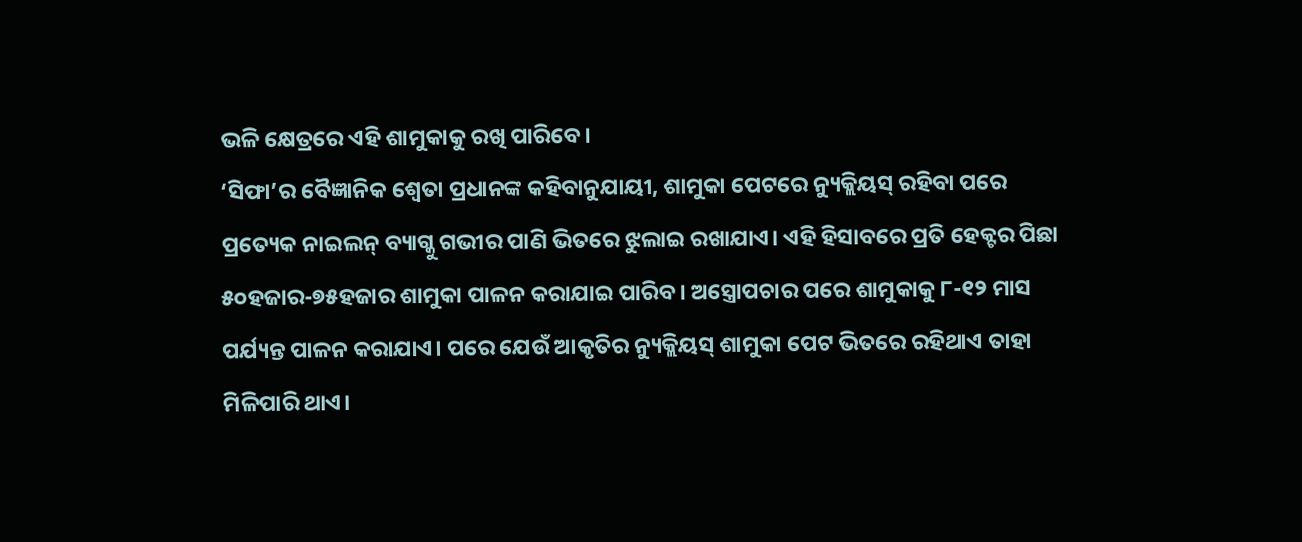ଭଳି କ୍ଷେତ୍ରରେ ଏହି ଶାମୁକାକୁ ରଖି ପାରିବେ।
‘ସିଫା’ର ବୈଜ୍ଞାନିକ ଶ୍ବେତା ପ୍ରଧାନଙ୍କ କହିବାନୁଯାୟୀ, ଶାମୁକା ପେଟରେ ନ୍ୟୁକ୍ଲିୟସ୍ ରହିବା ପରେ ପ୍ରତ୍ୟେକ ନାଇଲନ୍ ବ୍ୟାଗ୍କୁ ଗଭୀର ପାଣି ଭିତରେ ଝୁଲାଇ ରଖାଯାଏ। ଏହି ହିସାବରେ ପ୍ରତି ହେକ୍ଟର ପିଛା ୫୦ହଜାର-୭୫ହଜାର ଶାମୁକା ପାଳନ କରାଯାଇ ପାରିବ। ଅସ୍ତ୍ରୋପଚାର ପରେ ଶାମୁକାକୁ ୮-୧୨ ମାସ ପର୍ଯ୍ୟନ୍ତ ପାଳନ କରାଯାଏ। ପରେ ଯେଉଁ ଆକୃତିର ନ୍ୟୁକ୍ଲିୟସ୍ ଶାମୁକା ପେଟ ଭିତରେ ରହିଥାଏ ତାହା ମିଳିପାରି ଥାଏ।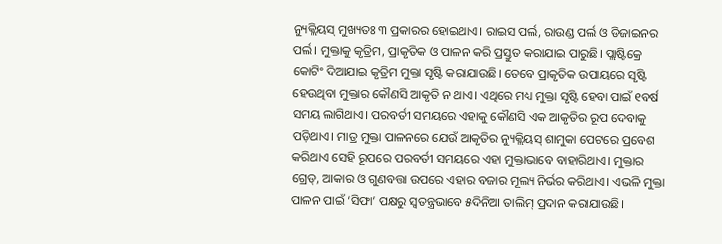ନ୍ୟୁକ୍ଲିୟସ୍ ମୁଖ୍ୟତଃ ୩ ପ୍ରକାରର ହୋଇଥାଏ। ରାଇସ ପର୍ଲ, ରାଉଣ୍ଡ ପର୍ଲ ଓ ଡିଜାଇନର ପର୍ଲ। ମୁକ୍ତାକୁ କୃତ୍ରିମ, ପ୍ରାକୃତିକ ଓ ପାଳନ କରି ପ୍ରସ୍ତୁତ କରାଯାଇ ପାରୁଛି। ପ୍ଲାଷ୍ଟିକ୍ରେ କୋଟିଂ ଦିଆଯାଇ କୃତ୍ରିମ ମୁକ୍ତା ସୃଷ୍ଟି କରାଯାଉଛି। ତେବେ ପ୍ରାକୃତିକ ଉପାୟରେ ସୃଷ୍ଟି ହେଉଥିବା ମୁକ୍ତାର କୌଣସି ଆକୃତି ନ ଥାଏ। ଏଥିରେ ମଧ୍ୟ ମୁକ୍ତା ସୃଷ୍ଟି ହେବା ପାଇଁ ୧ବର୍ଷ ସମୟ ଲାଗିଥାଏ। ପରବର୍ତୀ ସମୟରେ ଏହାକୁ କୌଣସି ଏକ ଆକୃତିର ରୂପ ଦେବାକୁ ପଡ଼ିଥାଏ। ମାତ୍ର ମୁକ୍ତା ପାଳନରେ ଯେଉଁ ଆକୃତିର ନ୍ୟୁକ୍ଲିୟସ୍ ଶାମୁକା ପେଟରେ ପ୍ରବେଶ କରିଥାଏ ସେହି ରୂପରେ ପରବର୍ତୀ ସମୟରେ ଏହା ମୁକ୍ତାଭାବେ ବାହାରିଥାଏ। ମୁକ୍ତାର ଗ୍ରେଡ୍, ଆକାର ଓ ଗୁଣବତ୍ତା ଉପରେ ଏହାର ବଜାର ମୂଲ୍ୟ ନିର୍ଭର କରିଥାଏ। ଏଭଳି ମୁକ୍ତା ପାଳନ ପାଇଁ ‘ସିଫା’ ପକ୍ଷରୁ ସ୍ବତନ୍ତ୍ରଭାବେ ୫ଦିନିଆ ତାଲିମ୍ ପ୍ରଦାନ କରାଯାଉଛି।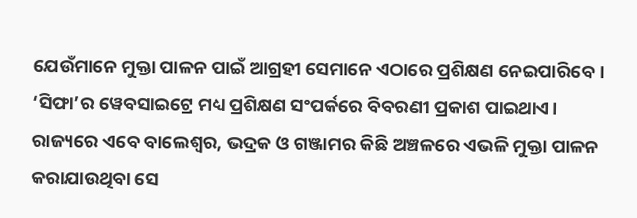ଯେଉଁମାନେ ମୁକ୍ତା ପାଳନ ପାଇଁ ଆଗ୍ରହୀ ସେମାନେ ଏଠାରେ ପ୍ରଶିକ୍ଷଣ ନେଇପାରିବେ। ‘ସିଫା’ର ୱେବସାଇଟ୍ରେ ମଧ୍ୟ ପ୍ରଶିକ୍ଷଣ ସଂପର୍କରେ ବିବରଣୀ ପ୍ରକାଶ ପାଇଥାଏ। ରାଜ୍ୟରେ ଏବେ ବାଲେଶ୍ବର, ଭଦ୍ରକ ଓ ଗଞ୍ଜାମର କିଛି ଅଞ୍ଚଳରେ ଏଭଳି ମୁକ୍ତା ପାଳନ କରାଯାଉଥିବା ସେ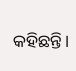କହିଛନ୍ତି।